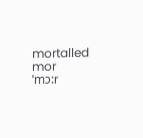mortalled
mor
ˈmɔ:r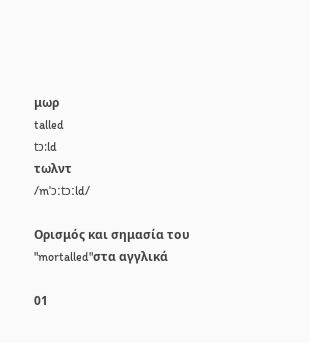μωρ
talled
tɔ:ld
τωλντ
/mˈɔːtɔːld/

Ορισμός και σημασία του "mortalled"στα αγγλικά

01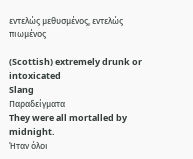εντελώς μεθυσμένος, εντελώς πιωμένος

(Scottish) extremely drunk or intoxicated
Slang
Παραδείγματα
They were all mortalled by midnight.
Ήταν όλοι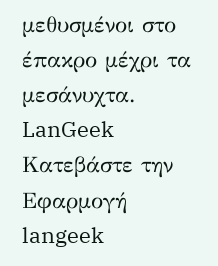μεθυσμένοι στο έπακρο μέχρι τα μεσάνυχτα.
LanGeek
Κατεβάστε την Εφαρμογή
langeek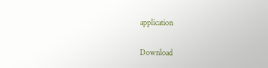application

Download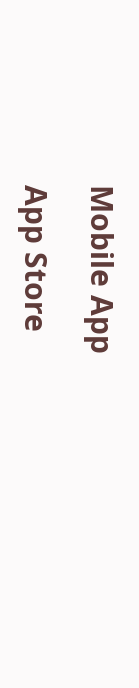Mobile App

App Store